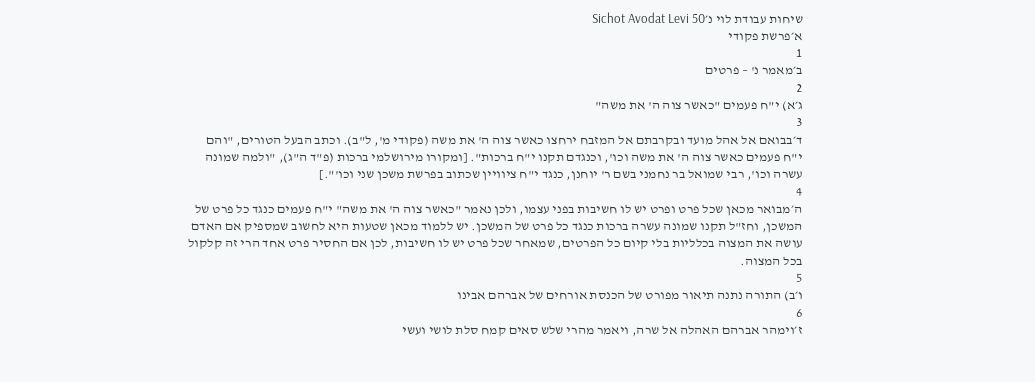שיחות עבודת לוי נ׳Sichot Avodat Levi 50
א׳פרשת פקודי
1
ב׳מאמר נ' – פרטים
2
ג׳א) י"ח פעמים "כאשר צוה ה' את משה"
3
ד׳בבואם אל אהל מועד ובקרבתם אל המזבח ירחצו כאשר צוה ה' את משה (פקודי מ', ל"ב). וכתב הבעל הטורים, "והם י"ח פעמים כאשר צוה ה' את משה וכו', וכנגדם תקנו י"ח ברכות". [ומקורו מירושלמי ברכות (פ"ד ה"ג), "ולמה שמונה עשרה וכו', רבי שמואל בר נחמני בשם ר' יוחנן, כנגד י"ח ציוויין שכתוב בפרשת משכן שני וכו'".]
4
ה׳מבואר מכאן שכל פרט ופרט יש לו חשיבות בפני עצמו, ולכן נאמר "כאשר צוה ה' את משה" י"ח פעמים כנגד כל פרט של המשכן, וחז"ל תקנו שמונה עשרה ברכות כנגד כל פרט של המשכן. יש ללמוד מכאן שטעות היא לחשוב שמספיק אם האדם עושה את המצוה בכלליות בלי קיום כל הפרטים, שמאחר שכל פרט יש לו חשיבות, לכן אם החסיר פרט אחד הרי זה קלקול בכל המצוה.
5
ו׳ב) התורה נתנה תיאור מפורט של הכנסת אורחים של אברהם אבינו
6
ז׳וימהר אברהם האהלה אל שרה, ויאמר מהרי שלש סאים קמח סלת לושי ועשי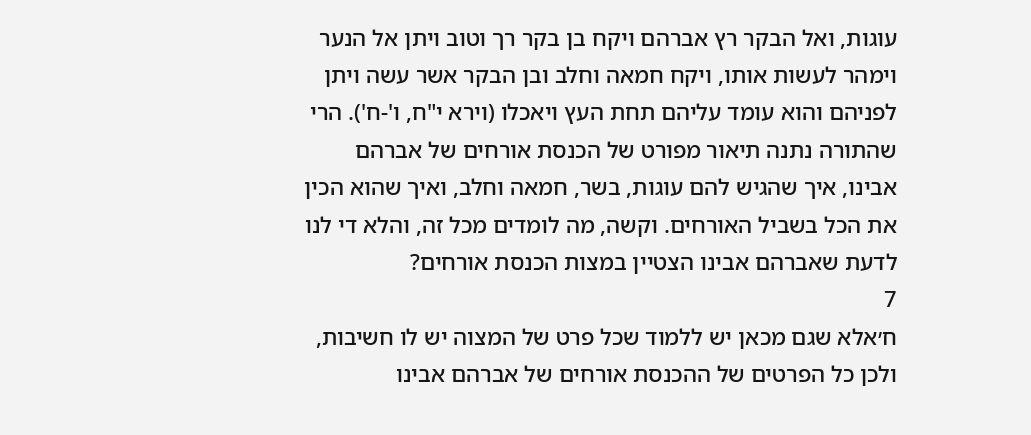עוגות, ואל הבקר רץ אברהם ויקח בן בקר רך וטוב ויתן אל הנער וימהר לעשות אותו, ויקח חמאה וחלב ובן הבקר אשר עשה ויתן לפניהם והוא עומד עליהם תחת העץ ויאכלו (וירא י"ח, ו'-ח'). הרי שהתורה נתנה תיאור מפורט של הכנסת אורחים של אברהם אבינו, איך שהגיש להם עוגות, בשר, חמאה וחלב, ואיך שהוא הכין את הכל בשביל האורחים. וקשה, מה לומדים מכל זה, והלא די לנו לדעת שאברהם אבינו הצטיין במצות הכנסת אורחים?
7
ח׳אלא שגם מכאן יש ללמוד שכל פרט של המצוה יש לו חשיבות, ולכן כל הפרטים של ההכנסת אורחים של אברהם אבינו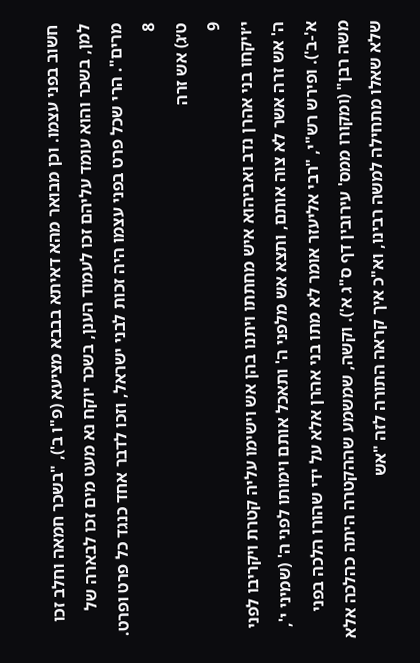חשוב בפני עצמו. וכן מבואר מהא דאיתא בבבא מציעא (פ"ו ב'), "בשכר חמאה וחלב זכו למן, בשכר והוא עומד עליהם זכו לעמוד הענן, בשכר יוקח נא מעט מים זכו לבארה של מרים". הרי שכל פרט בפני עצמו היה זכות לבני ישראל, וזכו לדבר אחד כנגד כל פרט ופרט.
8
ט׳ג) אש זרה
9
י׳ויקחו בני אהרן נדב ואביהוא איש מחתתו ויתנו בהן אש וישימו עליה קטרת ויקריבו לפני ה' אש זרה אשר לא צוה אותם, ותצא אש מלפני ה' ותאכל אותם וימותו לפני ה' (שמיני י', א'-ב'). ופירש רש"י, "רבי אליעזר אומר לא מתו בני אהרן אלא על ידי שהורו הלכה בפני משה רבן" (ומקורו ממס' עירובין דף ס"ג א'). וקשה, שמשמע שההקטרה היתה כהלכה אלא שלא שאלו מתחילה למשה רבינו, וא"כ איך קראה התורה לזה "אש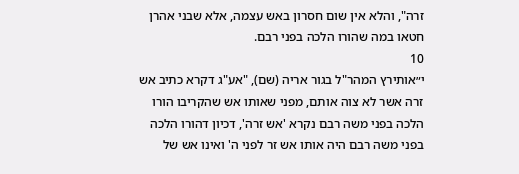זרה", והלא אין שום חסרון באש עצמה, אלא שבני אהרן חטאו במה שהורו הלכה בפני רבם.
10
י״אותירץ המהר"ל בגור אריה (שם), "אע"ג דקרא כתיב אש זרה אשר לא צוה אותם, מפני שאותו אש שהקריבו הורו הלכה בפני משה רבם נקרא 'אש זרה', דכיון דהורו הלכה בפני משה רבם היה אותו אש זר לפני ה' ואינו אש של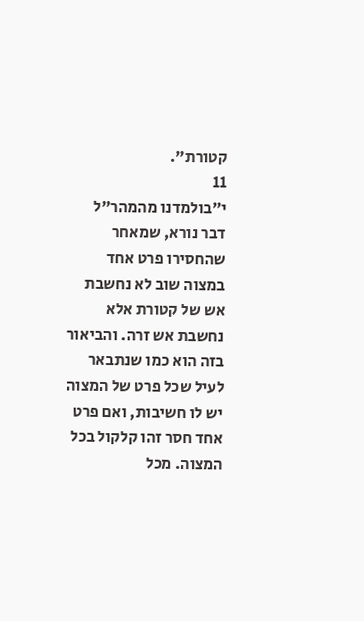קטורת".
11
י״בולמדנו מהמהר"ל דבר נורא, שמאחר שהחסירו פרט אחד במצוה שוב לא נחשבת אש של קטורת אלא נחשבת אש זרה. והביאור בזה הוא כמו שנתבאר לעיל שכל פרט של המצוה יש לו חשיבות, ואם פרט אחד חסר זהו קלקול בכל המצוה. מכל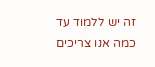זה יש ללמוד עד כמה אנו צריכים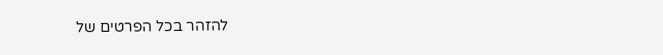להזהר בכל הפרטים של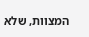המצוות, שלא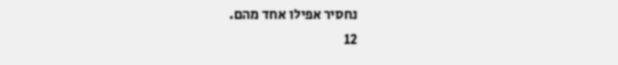נחסיר אפילו אחד מהם.
12